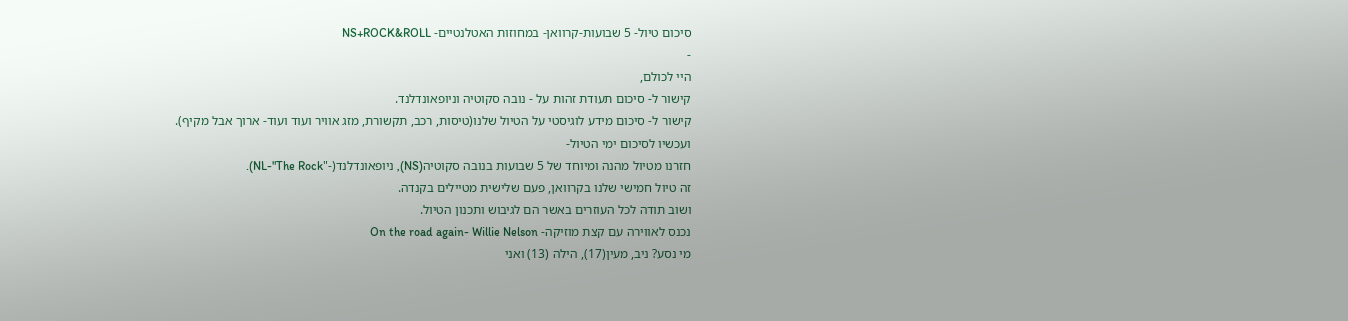סיכום טיול- 5 שבועות-קרוואן- במחוזות האטלנטיים- NS+ROCK&ROLL
-
היי לכולם,
קישור ל- סיכום תעודת זהות על - נובה סקוטיה וניופאונדלנד.
קישור ל- סיכום מידע לוגיסטי על הטיול שלנו(טיסות, רכב, תקשורת, מזג אוויר ועוד ועוד- ארוך אבל מקיף).
ועכשיו לסיכום ימי הטיול-
חזרנו מטיול מהנה ומיוחד של 5 שבועות בנובה סקוטיה(NS), ניופאונדלנד(-"NL-"The Rock).
זה טיול חמישי שלנו בקרוואן, פעם שלישית מטיילים בקנדה.
ושוב תודה לכל העוזרים באשר הם לגיבוש ותכנון הטיול.
נכנס לאווירה עם קצת מוזיקה- On the road again- Willie Nelson
מי נסע? ניב, מעין(17), הילה (13) ואני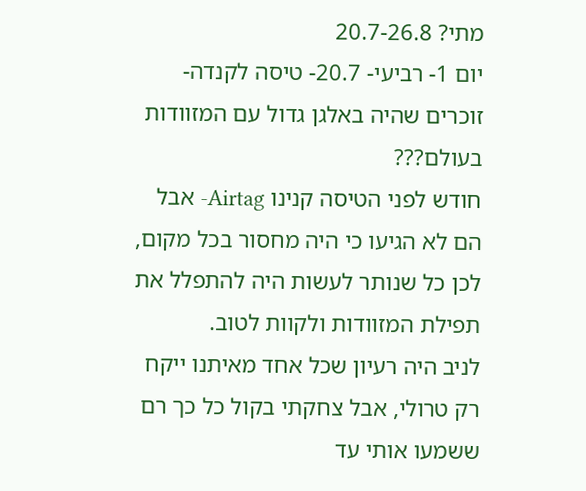מתי? 20.7-26.8
יום 1- רביעי- 20.7- טיסה לקנדה-
זוכרים שהיה באלגן גדול עם המזוודות בעולם???
חודש לפני הטיסה קנינו Airtag- אבל הם לא הגיעו כי היה מחסור בכל מקום, לכן כל שנותר לעשות היה להתפלל את תפילת המזוודות ולקוות לטוב.
לניב היה רעיון שכל אחד מאיתנו ייקח רק טרולי, אבל צחקתי בקול כל כך רם ששמעו אותי עד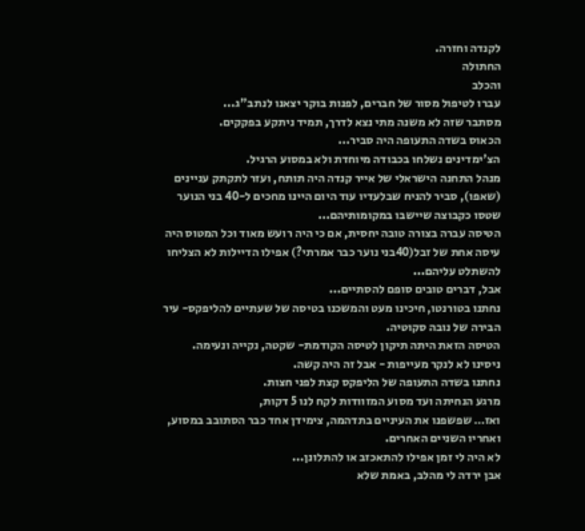לקנדה וחזרה.
החתולה
והכלב
עברו לטיפול מסור של חברים, לפנות בוקר יצאנו לנתב"ג...
מסתבר שזה לא משנה מתי נצא לדרך, תמיד ניתקע בפקקים.
הכאוס בשדה התעופה היה סביר...
הצ'ימדינים נשלחו בכבודה מיוחדת ולא במסוע הרגיל.
מנהל התחנה הישראלי של אייר קנדה היה תותח, ועזר לתקתק עניינים (שאפו), סביר להניח שבלעדיו עוד היום היינו מחכים ל-40 בני הנוער שטסו כקבוצה שיישבו במקומותיהם...
הטיסה עברה בצורה טובה יחסית, אם כי היה רועש מאוד וכל המטוס היה עיסה אחת של זבל(40בני נוער כבר אמרתי?) אפילו הדיילות לא הצליחו להשתלט עליהם...
אבל, דברים טובים סופם להסתיים...
נחתנו בטורנטו, חיכינו מעט והמשכנו בטיסה של שעתיים להליפקס- עיר הבירה של נובה סקוטיה.
הטיסה הזאת היתה תיקון לטיסה הקודמת- שקטה, נקייה ונעימה.
ניסינו לא לנקר מעייפות - אבל זה היה קשה.
נחתנו בשדה התעופה של הליפקס קצת לפני חצות.
מרגע הנחיתה ועד מסוע המזוודות לקח לנו 5 דקות,
ואז… שפשפנו את העיניים בתדהמה, צימידן אחד כבר הסתובב במסוע, ואחריו השניים האחרים.
לא היה לי זמן אפילו להתאכזב או להתלונן...
אבן ירדה לי מהלב, באמת שלא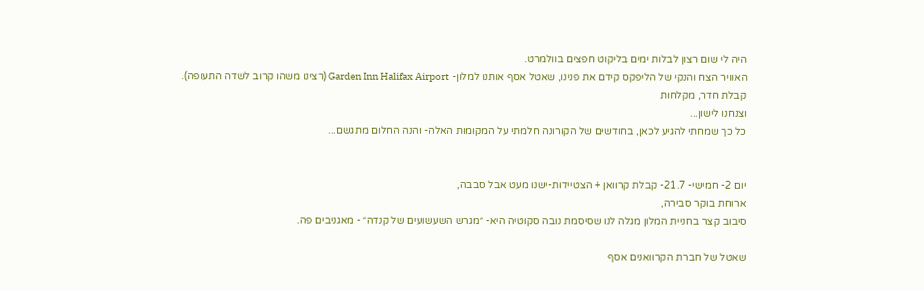היה לי שום רצון לבלות ימים בליקוט חפצים בוולמרט.
האוויר הצח והנקי של הליפקס קידם את פנינו, שאטל אסף אותנו למלון- Garden Inn Halifax Airport (רצינו משהו קרוב לשדה התעופה).
קבלת חדר, מקלחות
וצנחנו לישון...
כל כך שמחתי להגיע לכאן, בחודשים של הקורונה חלמתי על המקומות האלה- והנה החלום מתגשם...


יום 2- חמישי- 21.7- קבלת קרוואן + הצטיידות-ישנו מעט אבל סבבה,
ארוחת בוקר סבירה,
סיבוב קצר בחניית המלון מגלה לנו שסיסמת נובה סקוטיה היא- ״מגרש השעשועים של קנדה״ - מאגניבים פה.

שאטל של חברת הקרוואנים אסף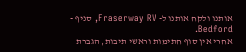אותנו ולקח אותנו ל- Fraserway RV, סניף - Bedford.
אחרי אין סוף חתימות וראשי תיבות, הגברת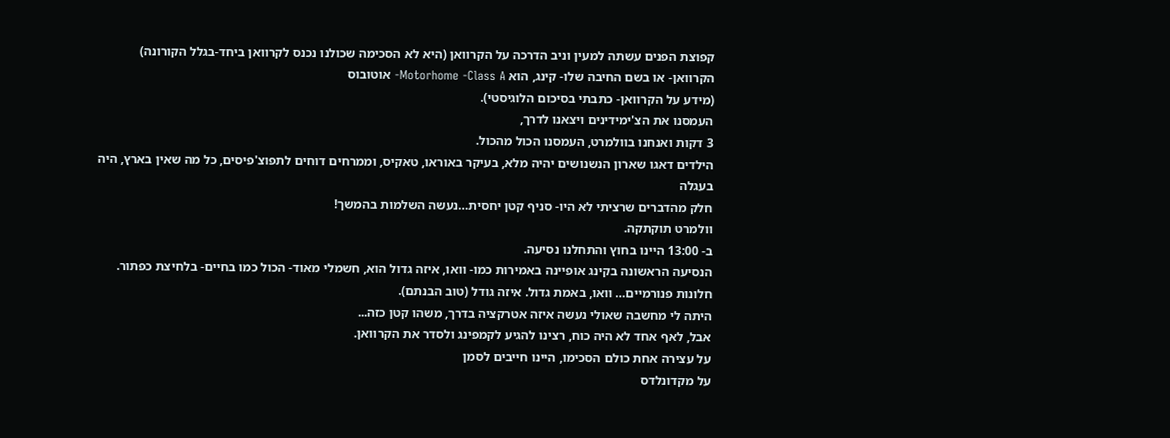קפוצת הפנים עשתה למעין וניב הדרכה על הקרוואן (היא לא הסכימה שכולנו נכנס לקרוואן ביחד-בגלל הקורונה)
הקרוואן- או בשם החיבה שלו- קינג, הוא Motorhome -Class A- אוטובוס
(מידע על הקרוואן- כתבתי בסיכום הלוגיסטי).
העמסנו את הצ'ימידינים ויצאנו לדרך,
3 דקות ואנחנו בוולמרט, העמסנו הכול מהכול.
הילדים דאגו שארון הנשנושים יהיה מלא, בעיקר באוראו, טאקיס, וממרחים דוחים לתפוצ'פיסים, כל מה שאין בארץ, היה בעגלה
חלק מהדברים שרציתי לא היו- סניף קטן יחסית…נעשה השלמות בהמשך!
וולמרט תוקתקה.
ב- 13:00 היינו בחוץ והתחלנו נסיעה.
הנסיעה הראשונה בקינג אופיינה באמירות כמו- וואו, איזה גדול הוא, חשמלי מאוד- הכול כמו בחיים- בלחיצת כפתור.
חלונות פנורמיים… וואו, באמת גדול. איזה גודל (טוב הבנתם).
היתה לי מחשבה שאולי נעשה איזה אטרקציה בדרך, משהו קטן כזה...
אבל, לאף אחד לא היה כוח, רצינו להגיע לקמפינג ולסדר את הקרוואן.
על עצירה אחת כולם הסכימו, היינו חייבים לסמן
על מקדונלדס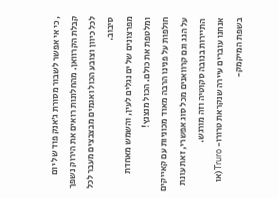, כי אי אפשר לשבור מסורת ג׳אנק פוד של יום קבלת הקרוואן. מהחלונות רואים את הירוק נשפך לכל כיוון וצובע הכול ואגמים מבצבצים מעבר לכל סיבוב.
מפרצונים של ים נגלים לעין, והשמש מאחדת ומלטפת את כולם. הכול מנצנץ!
חולפות על פנינו הרבה מאוד מכוניות עם קאייקים על הגג וגם קרוואנים מכל סוג אפשרי, זאת עונת התיירות בנובה סקוטיה וזה מורגש.
אנחנו עוברים עיירה שנקראת טרורו- Truro(או בשפת המיקמק-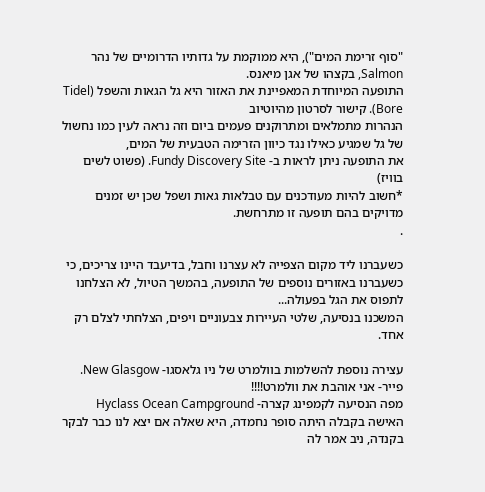"סוף זרימת המים"), היא ממוקמת על גדותיו הדרומיים של נהר Salmon, בקצהו של אגן מיאנס.
התופעה המיוחדת המאפיינת את האזור היא גל הגאות והשפל (Tidel Bore). קישור לסרטון מהיוטיוב
הנהרות מתמלאים ומתרוקנים פעמים ביום וזה נראה לעין כמו נחשול של גל שמגיע כאילו נגד כיוון הזרימה הטבעית של המים,
את התופעה ניתן לראות ב- Fundy Discovery Site. (פשוט לשים בוויז)
*חשוב להיות מעודכנים עם טבלאות גאות ושפל שכן יש זמנים מדויקים בהם תופעה זו מתרחשת.
.

כשעברנו ליד מקום הצפייה לא עצרנו וחבל, בדיעבד היינו צריכים, כי כשעברנו באזורים נוספים של התופעה, בהמשך הטיול, לא הצלחנו לתפוס את הגל בפעולה...
המשכנו בנסיעה, שלטי העיירות צבעוניים ויפים, הצלחתי לצלם רק אחד.

עצירה נוספת להשלמות בוולמרט של ניו גלאסגו- New Glasgow.
פייר- אני אוהבת את וולמרט!!!!
מפה הנסיעה לקמפינג קצרה- Hyclass Ocean Campground
האישה בקבלה היתה סופר נחמדה, היא שאלה אם יצא לנו כבר לבקר בקנדה, ניב אמר לה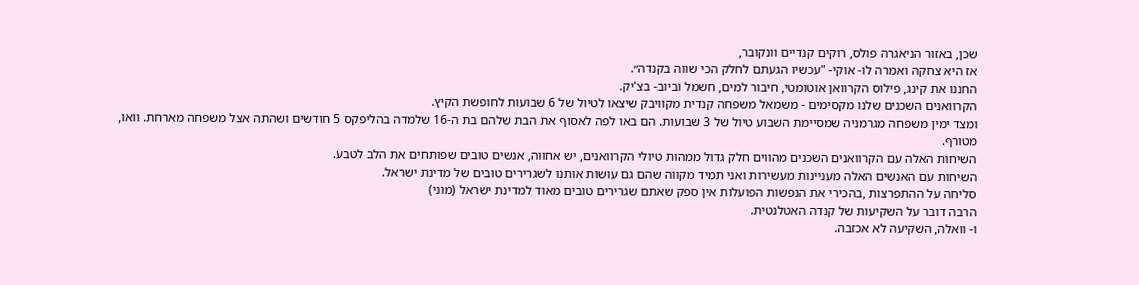שכן, באזור הניאגרה פולס, רוקים קנדיים וונקובר,
אז היא צחקה ואמרה לו- אוקי- "עכשיו הגעתם לחלק הכי שווה בקנדה״.
החננו את קינג, פילוס הקרוואן אוטומטי, חיבור למים, חשמל וביוב- בצ'יק.
הקרוואנים השכנים שלנו מקסימים - משמאל משפחה קנדית מקוויבק שיצאו לטיול של 6 שבועות לחופשת הקיץ.
ומצד ימין משפחה מגרמניה שמסיימת השבוע טיול של 3 שבועות. הם באו לפה לאסוף את הבת שלהם בת ה-16 שלמדה בהליפקס 5 חודשים ושהתה אצל משפחה מארחת. וואו, מטורף.
השיחות האלה עם הקרוואנים השכנים מהווים חלק גדול ממהות טיולי הקרוואנים, יש אחווה, אנשים טובים שפותחים את הלב לטבע.
השיחות עם האנשים האלה מעניינות מעשירות ואני תמיד מקווה שהם גם עושות אותנו לשגרירים טובים של מדינת ישראל.
סליחה על ההתפרצות ,בהכירי את הנפשות הפועלות אין ספק שאתם שגרירים טובים מאוד למדינת ישראל (מוני)
הרבה דובר על השקיעות של קנדה האטלנטית.
ו- וואלה, השקיעה לא אכזבה.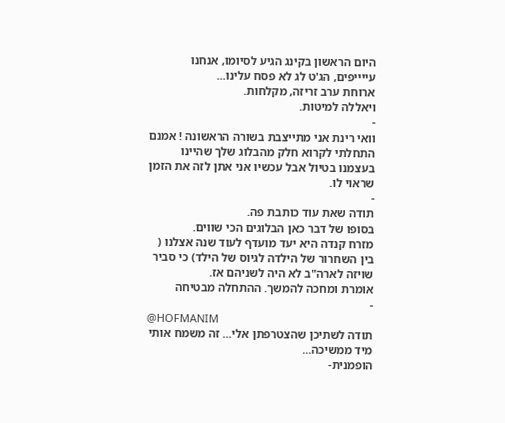היום הראשון בקינג הגיע לסיומו, אנחנו עייייפים, הג'ט לג לא פסח עלינו...
ארוחת ערב זריזה, מקלחות.
ויאללה למיטות.
-
וואי רינת אני מתייצבת בשורה הראשונה ! אמנם התחלתי לקרוא חלק מהבלוג שלך שהיינו בעצמנו בטיול אבל עכשיו אני אתן לזה את הזמן שראוי לו.
-
תודה שאת עוד כותבת פה.
בסופו של דבר כאן הבלוגים הכי שווים.
מזרח קנדה היא יעד מועדף לעוד שנה אצלנו ( בין השחרור של הילדה לגיוס של הילד) כי סביר שויזה לארה"ב לא היה לשניהם אז.
אומרת ומחכה להמשך. ההתחלה מבטיחה
-
@HOFMANIM
תודה לשתיכן שהצטרפתן אלי... זה משמח אותי
מיד ממשיכה...
הופמנית-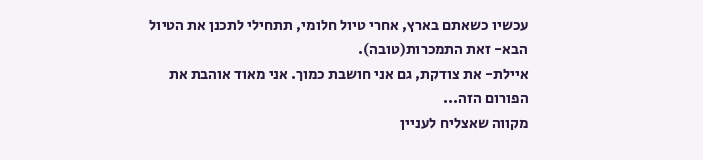עכשיו כשאתם בארץ, אחרי טיול חלומי, תתחילי לתכנן את הטיול הבא- זאת התמכרות(טובה).
איילת- את צודקת, גם אני חושבת כמוך. אני מאוד אוהבת את הפורום הזה...
מקווה שאצליח לעניין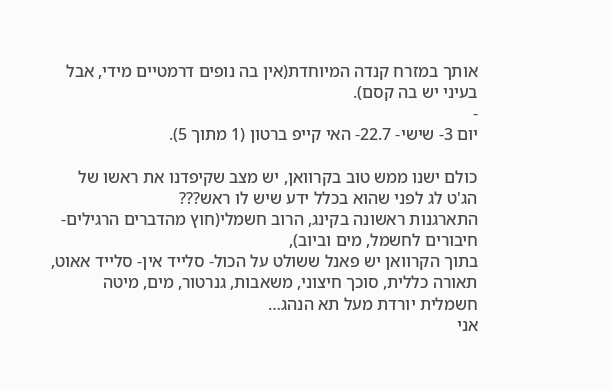אותך במזרח קנדה המיוחדת(אין בה נופים דרמטיים מידי, אבל בעיני יש בה קסם).
-
יום 3- שישי- 22.7- האי קייפ ברטון (1 מתוך 5).

כולם ישנו ממש טוב בקרוואן, יש מצב שקיפדנו את ראשו של הג'ט לג לפני שהוא בכלל ידע שיש לו ראש???
התארגנות ראשונה בקינג, הרוב חשמלי(חוץ מהדברים הרגילים- חיבורים לחשמל, מים וביוב),
בתוך הקרוואן יש פאנל ששולט על הכול- סלייד אין- סלייד אאוט, תאורה כללית, סוכך חיצוני, משאבות, גנרטור, מים, מיטה חשמלית יורדת מעל תא הנהג…
אני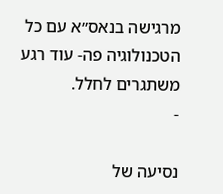מרגישה בנאס״א עם כל הטכנולוגיה פה- עוד רגע משתגרים לחלל.
-

נסיעה של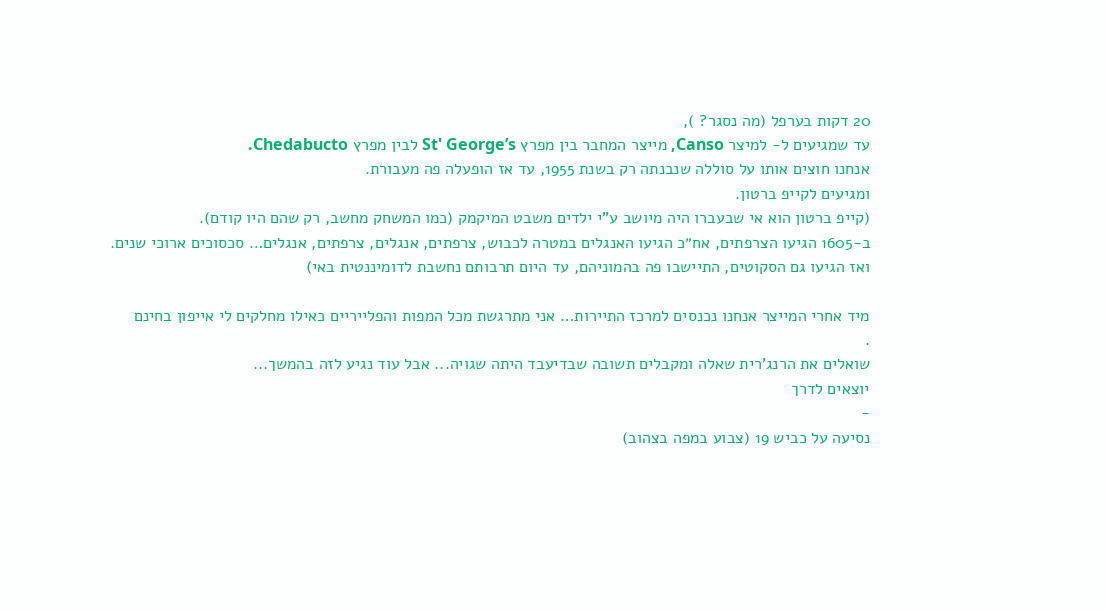20 דקות בערפל (מה נסגר? ),
עד שמגיעים ל- למיצר Canso, מייצר המחבר בין מפרץ St' George’s לבין מפרץ Chedabucto.
אנחנו חוצים אותו על סוללה שנבנתה רק בשנת 1955, עד אז הופעלה פה מעבורת.
ומגיעים לקייפ ברטון.
(קייפ ברטון הוא אי שבעברו היה מיושב ע"י ילדים משבט המיקמק (כמו המשחק מחשב, רק שהם היו קודם).
ב-1605 הגיעו הצרפתים, אח״כ הגיעו האנגלים במטרה לכבוש, צרפתים, אנגלים, צרפתים, אנגלים… סכסוכים ארוכי שנים.
ואז הגיעו גם הסקוטים, התיישבו פה בהמוניהם, עד היום תרבותם נחשבת לדומיננטית באי)

מיד אחרי המייצר אנחנו נכנסים למרכז התיירות… אני מתרגשת מכל המפות והפלייריים כאילו מחלקים לי אייפון בחינם
.
שואלים את הרנג'רית שאלה ומקבלים תשובה שבדיעבד היתה שגויה... אבל עוד נגיע לזה בהמשך...
יוצאים לדרך
-
נסיעה על כביש 19 (צבוע במפה בצהוב)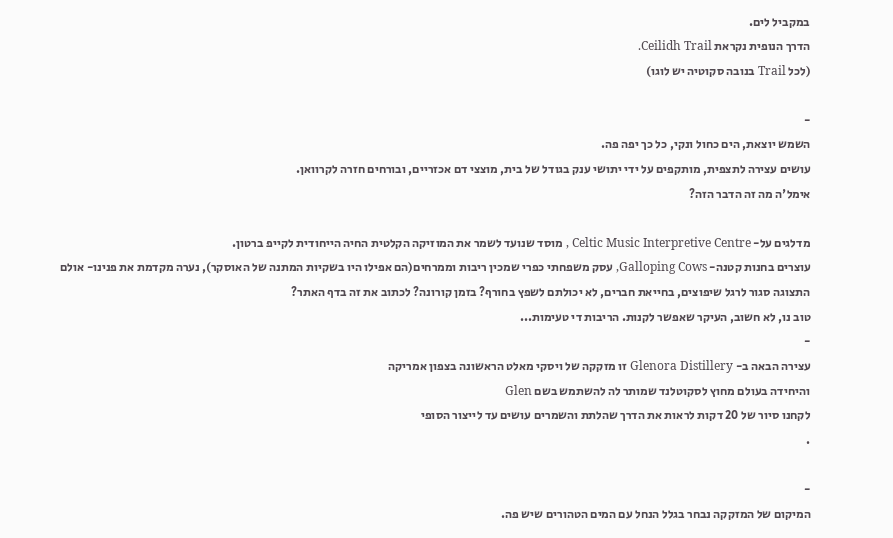במקביל לים.
הדרך הנופית נקראת Ceilidh Trail.
(לכל Trail בנובה סקוטיה יש לוגו)

-
השמש יוצאת, הים כחול ונקי, כל כך יפה פה.
עושים עצירה לתצפית, מותקפים על ידי יתושי ענק בגודל של בית, מוצצי דם אכזריים, ובורחים חזרה לקרוואן.
אימל'ה מה זה הדבר הזה?

מדלגים על- Celtic Music Interpretive Centre , מוסד שנועד לשמר את המוזיקה הקלטית החיה הייחודית לקייפ ברטון.
עוצרים בחנות קטנה- Galloping Cows, עסק משפחתי כפרי שמכין ריבות וממרחים(הם אפילו היו בשקיות המתנה של האוסקר), נערה מקדמת את פנינו- אולם התצוגה סגור לרגל שיפוצים, בחייאת חברים, לא יכולתם לשפץ בחורף? בזמן קורונה? לכתוב את זה בדף האתר?
טוב נו, לא חשוב, העיקר שאפשר לקנות. הריבות די טעימות...
-
עצירה הבאה ב- Glenora Distillery זו מזקקה של ויסקי מאלט הראשונה בצפון אמריקה
והיחידה בעולם מחוץ לסקוטלנד שמותר לה להשתמש בשם Glen
לקחנו סיור של 20 דקות לראות את הדרך שהלתת והשמרים עושים עד לייצור הסופי
.

-
המיקום של המזקקה נבחר בגלל הנחל עם המים הטהורים שיש פה.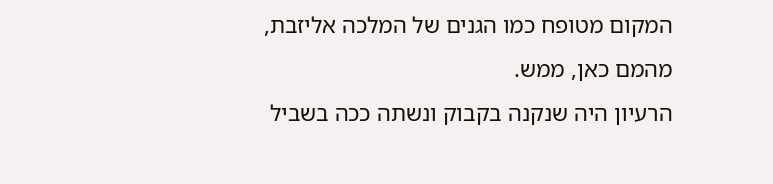המקום מטופח כמו הגנים של המלכה אליזבת, מהמם כאן, ממש.
הרעיון היה שנקנה בקבוק ונשתה ככה בשביל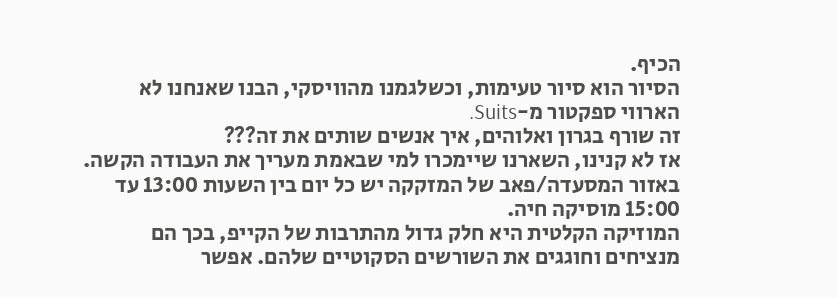הכיף.
הסיור הוא סיור טעימות, וכשלגמנו מהוויסקי, הבנו שאנחנו לא הארווי ספקטור מ-Suits.
זה שורף בגרון ואלוהים, איך אנשים שותים את זה???
אז לא קנינו, השארנו שיימכרו למי שבאמת מעריך את העבודה הקשה.
באזור המסעדה/פאב של המזקקה יש כל יום בין השעות 13:00 עד 15:00 מוסיקה חיה.
המוזיקה הקלטית היא חלק גדול מהתרבות של הקייפ, בכך הם מנציחים וחוגגים את השורשים הסקוטיים שלהם. אפשר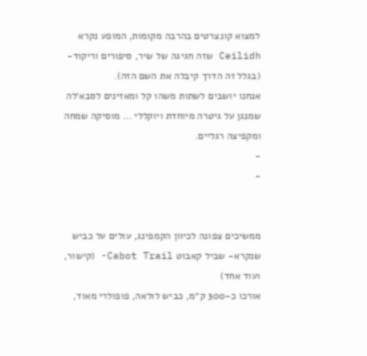למצוא קונצרטים בהרבה מקומות, המופע נקרא Ceilidh שזה חגיגה של שיר, סיפורים וריקוד- (בגלל זה הדרך קיבלה את השם הזה).
אנחנו יושבים לשתות משהו קל ומאזינים לסבא׳לה שמנגן על גיטרה מיוחדת ויוקללי … מוסיקה שמחה ומקפיצה רגליים.
-
-


ממשיכים צפונה לכיוון הקמפינג, עולים על כביש שנקרא- שביל קאבוט Cabot Trail- (קישור, ועוד אחד)
אורכו כ-300 ק״מ, כביש לולאה, פופולרי מאוד,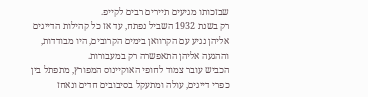שבזכותו מגיעים תיירים רבים לקייפ.
רק בשנת 1932 השביל נפתח, עד אז כל קהילות הדייגים אליהן נגיע עם הקרוואן בימים הקרובים, היו מבודדות, וההגעה אליהן התאפשרה רק במעבורות.
הכביש עובר צמוד לחופי האוקיינוס המפורץ, מתפתל בין כפרי דייגים, עולה ומתעקל בסיבובים חדים ונאחז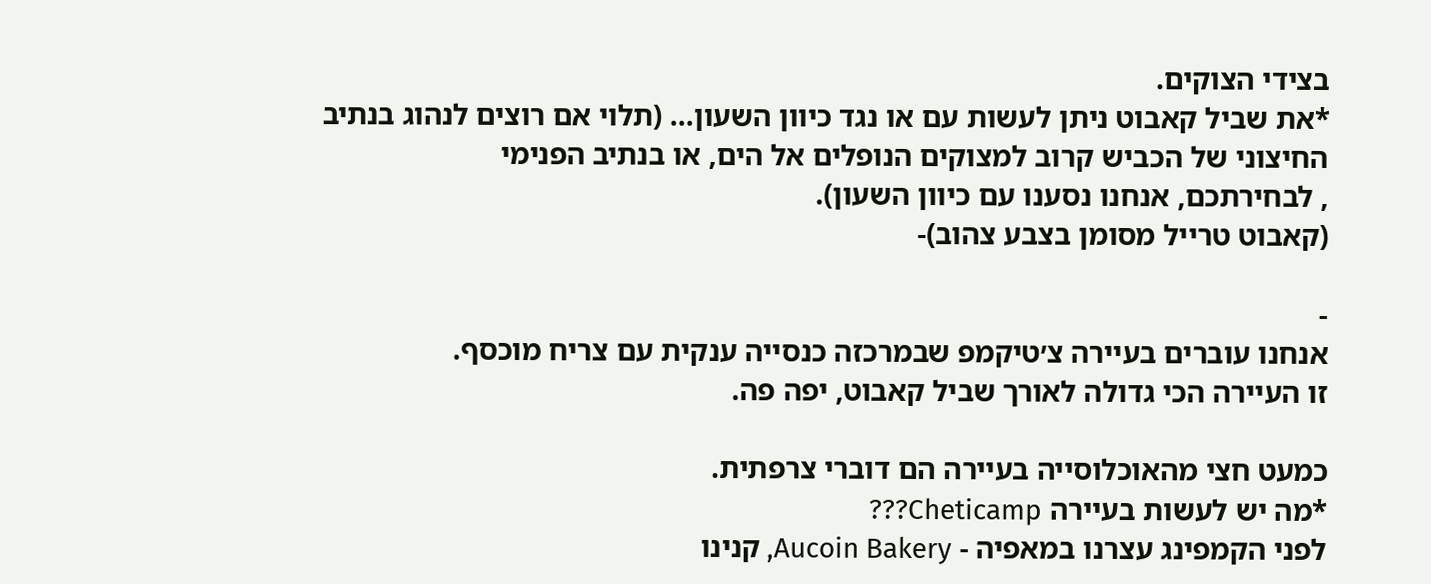בצידי הצוקים.
*את שביל קאבוט ניתן לעשות עם או נגד כיוון השעון... (תלוי אם רוצים לנהוג בנתיב החיצוני של הכביש קרוב למצוקים הנופלים אל הים, או בנתיב הפנימי
, לבחירתכם, אנחנו נסענו עם כיוון השעון).
(קאבוט טרייל מסומן בצבע צהוב)-

-
אנחנו עוברים בעיירה צ׳טיקמפ שבמרכזה כנסייה ענקית עם צריח מוכסף.
זו העיירה הכי גדולה לאורך שביל קאבוט, יפה פה.

כמעט חצי מהאוכלוסייה בעיירה הם דוברי צרפתית.
*מה יש לעשות בעיירה Cheticamp???
לפני הקמפינג עצרנו במאפיה - Aucoin Bakery, קנינו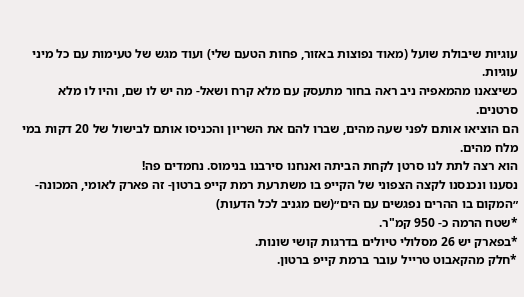עוגיות שיבולת שועל (מאוד נפוצות באזור, פחות הטעם שלי) ועוד מגש של טעימות עם כל מיני עוגיות.
כשיצאנו מהמאפיה ניב ראה בחור מתעסק עם מלא קרח ושאל- מה יש לו שם, והיו לו מלא סרטנים.
הם הוציאו אותם לפני שעה מהים, שברו להם את השריון והכניסו אותם לבישול של 20 דקות במי מלח מהים.
הוא רצה לתת לנו סרטן לקחת הביתה ואנחנו סירבנו בנימוס. נחמדים פה!
נסענו ונכנסנו לקצה הצפוני של הקייפ בו משתרעת רמת קייפ ברטון- זה פארק לאומי, המכונה- ״המקום בו ההרים נפגשים עם הים״(שם מגניב לכל הדעות)
*שטח הרמה כ- 950 קמ"ר.
*בפארק יש 26 מסלולי טיולים בדרגות קושי שונות.
*חלק מהקאבוט טרייל עובר ברמת קייפ ברטון.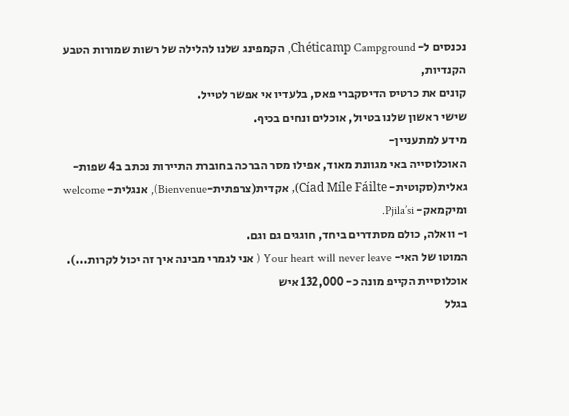נכנסים ל- Chéticamp Campground, הקמפינג שלנו להלילה של רשות שמורות הטבע הקנדיות,
קונים את כרטיס הדיסקברי פאס, בלעדיו אי אפשר לטייל.
שישי ראשון שלנו בטיול, אוכלים ונחים בכיף.
מידע למתעניין-
האוכלוסייה באי מגוונת מאוד, אפילו מסר הברכה בחוברת התיירות נכתב ב4 שפות-
גאלית(סקוטית- Cíad Míle Fáilte), אקדית(צרפתית-Bienvenue), אנגלית- welcome ומיקמאק- Pjila’si.
ו- וואלה, כולם מסתדרים ביחד, חוגגים גם וגם.
המוטו של האי- Your heart will never leave ( אני לגמרי מבינה איך זה יכול לקרות...).
אוכלוסיית הקייפ מונה כ- 132,000 איש
בגלל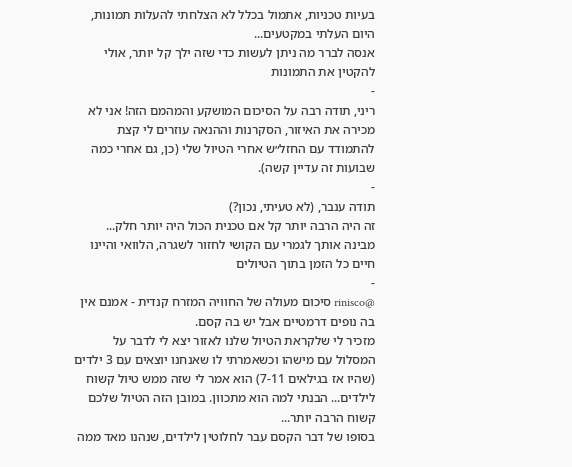בעיות טכניות, אתמול בכלל לא הצלחתי להעלות תמונות, היום העלתי במקטעים...
אנסה לברר מה ניתן לעשות כדי שזה ילך קל יותר, אולי להקטין את התמונות
-
ריני, תודה רבה על הסיכום המושקע והמהמם הזה! אני לא מכירה את האיזור, הסקרנות וההנאה עוזרים לי קצת להתמודד עם החזל״ש אחרי הטיול שלי (כן, גם אחרי כמה שבועות זה עדיין קשה).
-
תודה ענבר, (לא טעיתי, נכון?)
זה היה הרבה יותר קל אם טכנית הכול היה יותר חלק...
מבינה אותך לגמרי עם הקושי לחזור לשגרה, הלוואי והיינו חיים כל הזמן בתוך הטיולים
-
@rinisco סיכום מעולה של החוויה המזרח קנדית - אמנם אין בה נופים דרמטיים אבל יש בה קסם.
מזכיר לי שלקראת הטיול שלנו לאזור יצא לי לדבר על המסלול עם מישהו וכשאמרתי לו שאנחנו יוצאים עם 3 ילדים (שהיו אז בגילאים 7-11) הוא אמר לי שזה ממש טיול קשוח לילדים... הבנתי למה הוא מתכוון. במובן הזה הטיול שלכם קשוח הרבה יותר...
בסופו של דבר הקסם עבר לחלוטין לילדים, שנהנו מאד ממה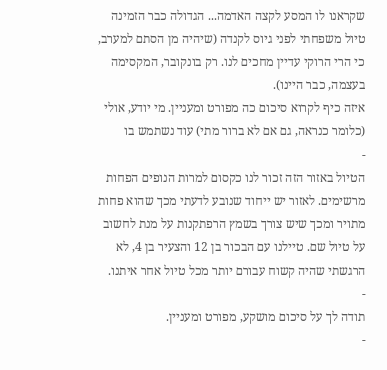שקראנו לו המסע לקצה האדמה... הגדולה כבר הזמינה טיול משפחתי לפני גיוס לקנדה (שיהיה מן הסתם למערב, כי הרי הרוקי עדיין מחכים לנו. רק בונקובר, המקסימה בעצמה, כבר היינו).
איזה כיף לקרוא סיכום כה מפורט ומעניין. מי יודע, אולי (כלומר כנראה, גם אם לא ברור מתי) עוד נשתמש בו
-
הטיול באזור הזה זכור לנו כקסום למרות הנופים הפחות מרשימים. לאזור יש ייחוד שנובע לדעתי מכך שהוא פחות מתויר ומכך שיש צורך בשמץ הרפתקנות על מנת לחשוב על טיול שם. טיילנו עם הבכור בן 12 והצעיר בן 4, לא הרגשתי שהיה קשוח עבורם יותר מכל טיול אחר איתנו.
-
תודה לך על סיכום מושקע, מפורט ומעניין.
-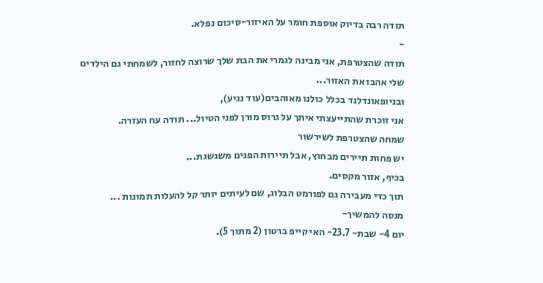תודה רבה בדיוק אוספת חומר על האיזור-סיכום נפלא.
-
תודה שהצטרפת, אני מבינה לגמרי את הבת שלך שרוצה לחזור, לשמחתי גם הילדים שלי אהבו את האזור...
ובניופאונדלנד בכלל כולנו מאוהבים(עוד נגיע),
אני זוכרת שהתייעצתי איתך על גרוס מורן לפני הטיול... תודה עח העזרה.
שמחה שהצטרפת לשירשור
יש פחות תיירים מבחוץ, אבל תיירות הפנים משגשגת...
בכיף, אזור מקסים.
תוך כדי מעבירה גם לפורמט הבלוג, שם לעיתים יותר קל להעלות תמונות ...
מנסה להמשיך-
יום 4- שבת- 23.7- האי קייפ ברטון (2 מתוך 5).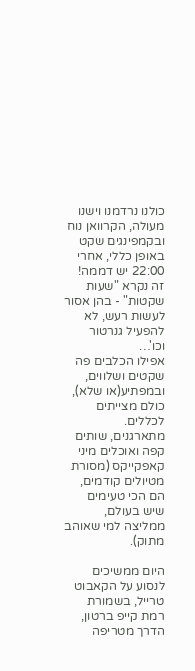כולנו נרדמנו וישנו מעולה, הקרוואן נוח ובקמפינגים שקט באופן כללי, אחרי 22:00 יש דממה!
זה נקרא "שעות שקטות" - בהן אסור לעשות רעש, לא להפעיל גנרטור וכו'…
אפילו הכלבים פה שקטים ושלווים, ובמפתיע(או שלא), כולם מצייתים לכללים.
מתארגנים, שותים קפה ואוכלים מיני קאפקייקס (מסורת מטיולים קודמים, הם הכי טעימים שיש בעולם, ממליצה למי שאוהב מתוק).

היום ממשיכים לנסוע על הקאבוט טרייל, בשמורת רמת קייפ ברטון,
הדרך מטריפה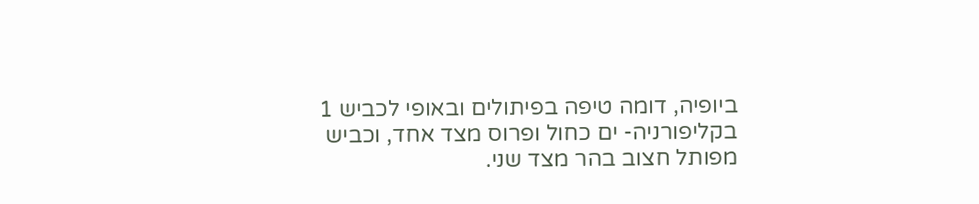ביופיה, דומה טיפה בפיתולים ובאופי לכביש 1 בקליפורניה- ים כחול ופרוס מצד אחד, וכביש מפותל חצוב בהר מצד שני.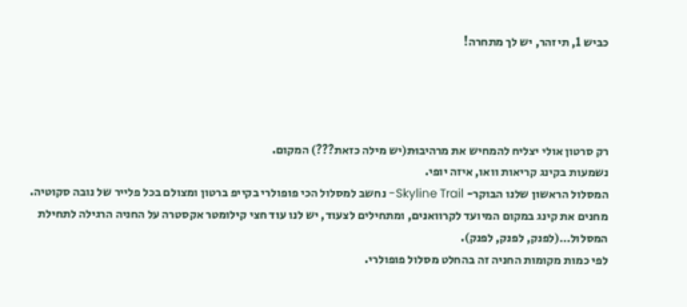כביש 1, תיזהר, יש לך מתחרה!




רק סרטון אולי יצליח להמחיש את מרהיבוּת(יש מילה כזאת???) המקום.
נשמעות בקינג קריאות וואו, איזה יופי.
המסלול הראשון שלנו הבוקר- Skyline Trail- נחשב למסלול הכי פופולרי בקייפ ברטון ומצולם בכל פלייר של נובה סקוטיה.
מחנים את קינג במקום המיועד לקרוואנים, ומתחילים לצעוד, יש לנו עוד חצי קילומטר אקסטרה על החניה הרגילה לתחילת המסלול…(לפנק, לפנק, לפנק).
לפי כמות מקומות החניה זה בהחלט מסלול פופולרי.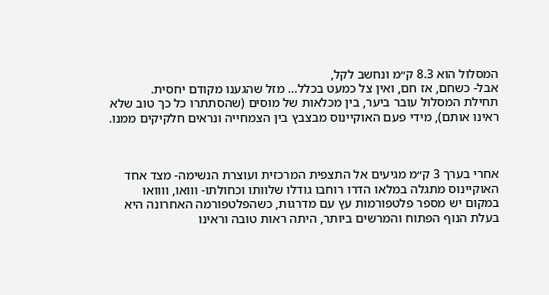המסלול הוא 8.3 ק״מ ונחשב לקל,
אבל- כשחם, אז חם, ואין צל כמעט בכלל… מזל שהגענו מקודם יחסית.
תחילת המסלול עובר ביער, בין מכלאות של מוסים (שהסתתרו כל כך טוב שלא ראינו אותם), מידי פעם האוקיינוס מבצבץ בין הצמחייה ונראים חלקיקים ממנו.



אחרי בערך 3 ק״מ מגיעים אל התצפית המרכזית ועוצרת הנשימה- מצד אחד האוקיינוס מתגלה במלאו הדרו רוחבו גודלו שלוותו וכחולתו- ווואו, וווואו
במקום יש מספר פלטפורמות עץ עם מדרגות, כשהפלטפורמה האחרונה היא בעלת הנוף הפתוח והמרשים ביותר, היתה ראות טובה וראינו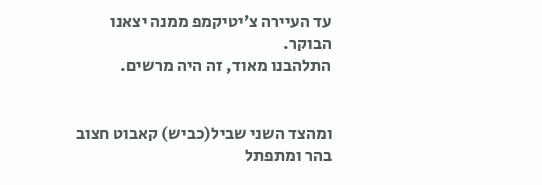עד העיירה צ׳יטיקמפ ממנה יצאנו הבוקר.
התלהבנו מאוד, זה היה מרשים.


ומהצד השני שביל(כביש) קאבוט חצוב בהר ומתפתל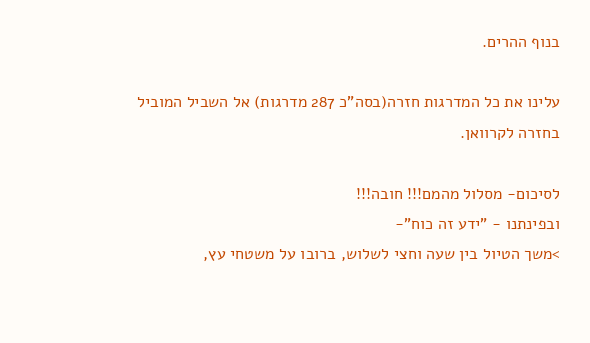בנוף ההרים.

עלינו את כל המדרגות חזרה(בסה"כ 287 מדרגות) אל השביל המוביל בחזרה לקרוואן.

לסיכום- מסלול מהמם!!! חובה!!!
ובפינתנו - "ידע זה כוח"-
>משך הטיול בין שעה וחצי לשלוש, ברובו על משטחי עץ,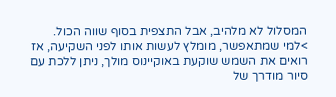המסלול לא מלהיב, אבל התצפית בסוף שווה הכול.
>למי שמתאפשר, מומלץ לעשות אותו לפני השקיעה, אז רואים את השמש שוקעת באוקיינוס מולך, ניתן ללכת עם סיור מודרך של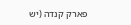פארק קנדה (יש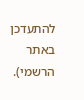להתעדכן באתר הרשמי).